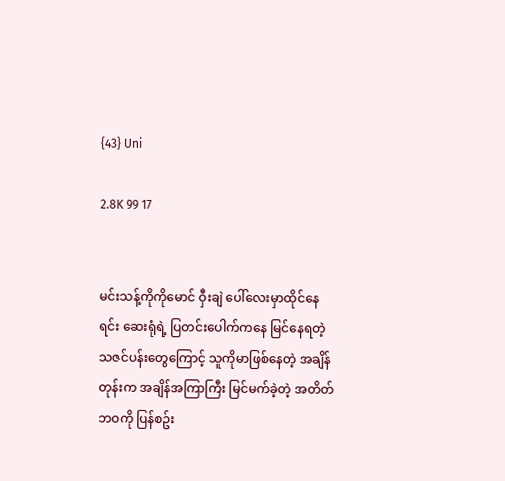{43} Uni

2.8K 99 17


မင်းသန့်ကိုကိုမောင် ဝှီးချဲ ပေါ်လေးမှာထိုင်နေရင်း ဆေးရုံရဲ့ ပြတင်းပေါက်ကနေ မြင်နေရတဲ့ သဇင်ပန်းတွေကြောင့် သူကိုမာဖြစ်နေတဲ့ အချိန်တုန်းက အချိန်အကြာကြီး မြင်မက်ခဲ့တဲ့ အတိတ်ဘဝကို ပြန်စဥ်း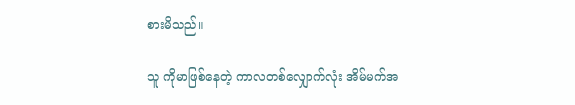စားမိသည်။

သူ ကိုမာဖြစ်နေတဲ့ ကာလတစ်လျှောက်လုံး အိမ်မက်အ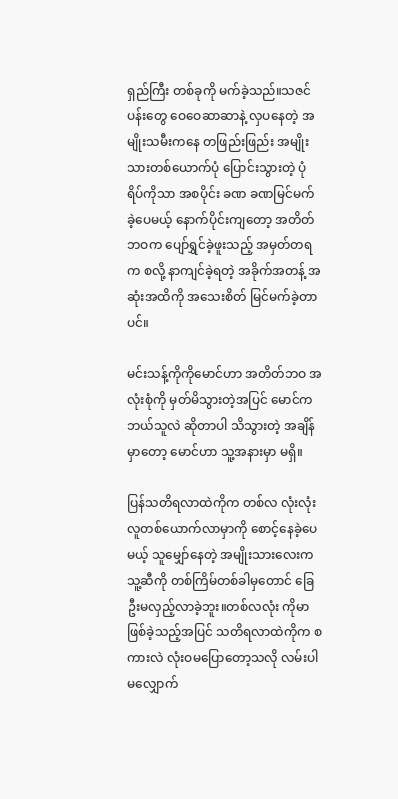ရှည်ကြီး တစ်ခုကို မက်ခဲ့သည်။သဇင်ပန်းတွေ ဝေဝေဆာဆာနဲ့ လှပနေတဲ့ အမျိုးသမီးကနေ တဖြည်းဖြည်း အမျိုးသားတစ်ယောက်ပုံ ပြောင်းသွားတဲ့ ပုံရိပ်ကိုသာ အစပိုင်း ခဏ ခဏမြင်မက်ခဲ့ပေမယ့် နောက်ပိုင်းကျတော့ အတိတ်ဘဝက ပျော်ရွှင်ခဲ့ဖူးသည့် အမှတ်တရက စလို့ နာကျင်ခဲ့ရတဲ့ အခိုက်အတန့် အဆုံးအထိကို အသေးစိတ် မြင်မက်ခဲ့တာပင်။

မင်းသန့်ကိုကိုမောင်ဟာ အတိတ်ဘဝ အလုံးစုံကို မှတ်မိသွားတဲ့အပြင် မောင်က ဘယ်သူလဲ ဆိုတာပါ သိသွားတဲ့ အချိန်မှာတော့ မောင်ဟာ သူ့အနားမှာ မရှိ။

ပြန်သတိရလာထဲကိုက တစ်လ လုံးလုံး လူတစ်ယောက်လာမှာကို စောင့်နေခဲ့ပေမယ့် သူမျှော်နေတဲ့ အမျိုးသားလေးက သူ့ဆီကို တစ်ကြိမ်တစ်ခါမှတောင် ခြေဦးမလှည့်လာခဲ့ဘူး။တစ်လလုံး ကိုမာဖြစ်ခဲ့သည့်အပြင် သတိရလာထဲကိုက စကားလဲ လုံးဝမပြောတော့သလို လမ်းပါ မလျှောက်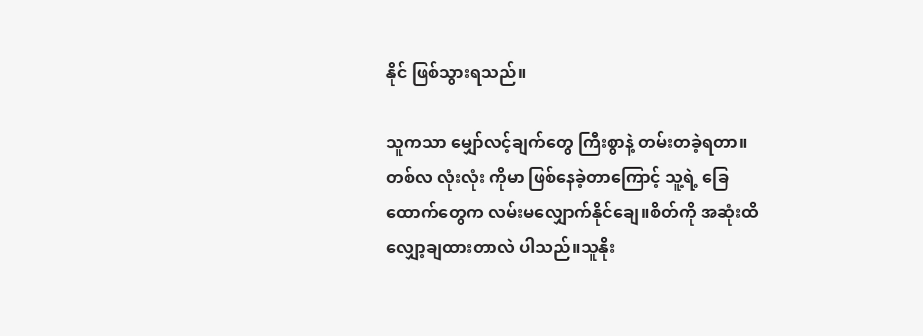နိုင် ဖြစ်သွားရသည်။

သူကသာ မျှော်လင့်ချက်တွေ ကြီးစွာနဲ့ တမ်းတခဲ့ရတာ။တစ်လ လုံးလုံး ကိုမာ ဖြစ်နေခဲ့တာကြောင့် သူ့ရဲ့ ခြေထောက်တွေက လမ်းမလျှောက်နိုင်ချေ။စိတ်ကို အဆုံးထိ လျှော့ချထားတာလဲ ပါသည်။သူနိုး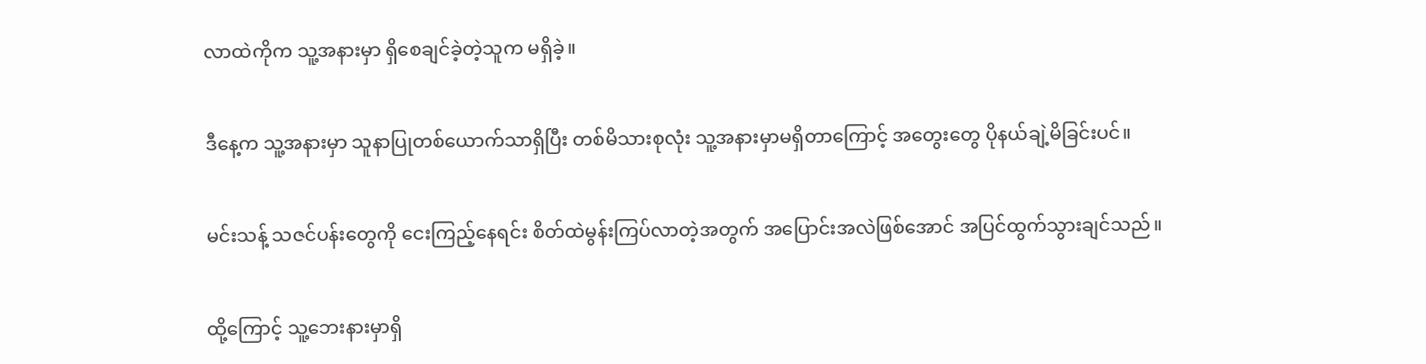လာထဲကိုက သူ့အနားမှာ ရှိစေချင်ခဲ့တဲ့သူက မရှိခဲ့။

ဒီနေ့က သူ့အနားမှာ သူနာပြုတစ်ယောက်သာရှိပြီး တစ်မိသားစုလုံး သူ့အနားမှာမရှိတာကြောင့် အတွေးတွေ ပိုနယ်ချဲ့မိခြင်းပင်။

မင်းသန့် သဇင်ပန်းတွေကို ငေးကြည့်နေရင်း စိတ်ထဲမွန်းကြပ်လာတဲ့အတွက် အပြောင်းအလဲဖြစ်အောင် အပြင်ထွက်သွားချင်သည်။

ထို့ကြောင့် သူ့ဘေးနားမှာရှိ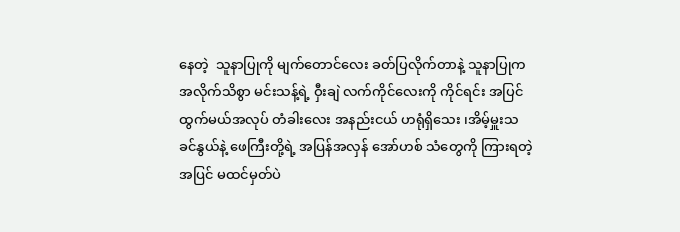နေတဲ့  သူနာပြုကို မျက်တောင်လေး ခတ်ပြလိုက်တာနဲ့ သူနာပြုက အလိုက်သိစွာ မင်းသန့်ရဲ့ ဝှီးချဲ လက်ကိုင်လေးကို ကိုင်ရင်း အပြင် ထွက်မယ်အလုပ် တံခါးလေး အနည်းငယ် ဟရုံရှိသေး ၊အိမ့်မှူးသခင်နွယ်နဲ့ ဖေကြီးတို့ရဲ့ အပြန်အလှန် အော်ဟစ် သံတွေကို ကြားရတဲ့ အပြင် မထင်မှတ်ပဲ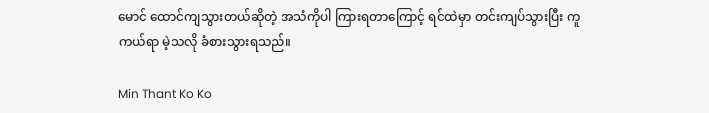မောင် ထောင်ကျသွားတယ်ဆိုတဲ့ အသံကိုပါ ကြားရတာကြောင့် ရင်ထဲမှာ တင်းကျပ်သွားပြီး ကူကယ်ရာ မဲ့သလို ခံစားသွားရသည်။

Min Thant Ko Ko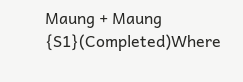Maung + Maung  {S1}(Completed)Where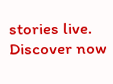stories live. Discover now